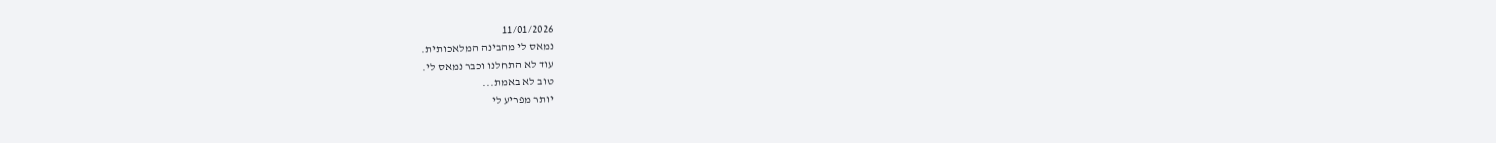11/01/2026
נמאס לי מהבינה המלאכותית.
עוד לא התחלנו וכבר נמאס לי.
טוב לא באמת...
יותר מפריע לי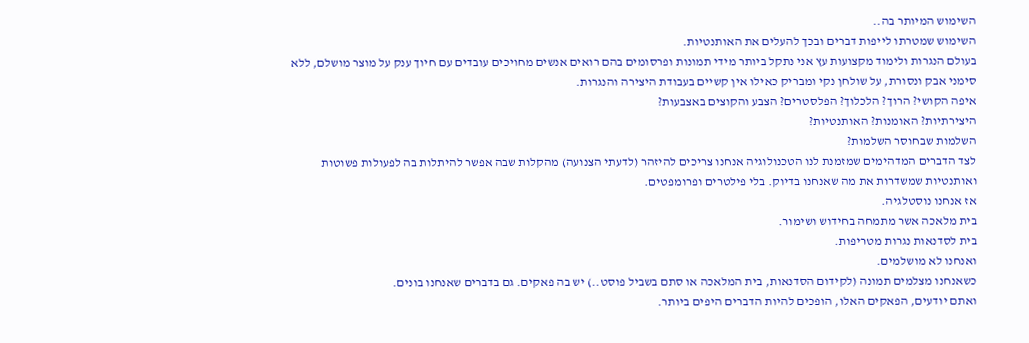השימוש המיותר בה..
השימוש שמטרתו לייפות דברים ובכך להעלים את האותנטיות.
בעולם הנגרות ולימוד מקצועות עץ אני נתקל ביותר מידי תמונות ופרסומים בהם רואים אנשים מחויכים עובדים עם חיוך ענק על מוצר מושלם, ללא סימני אבק ונסורת, על שולחן נקי ומבריק כאילו אין קשיים בעבודת היצירה והנגרות.
איפה הקושי? הרוך? הלכלוך? הפלסטרים? הצבע והקוצים באצבעות?
היצירתיות? האומנות? האותנטיות?
השלמות שבחוסר השלמות?
לצד הדברים המדהימים שמזמנת לנו הטכנולוגיה אנחנו צריכים להיזהר (לדעתי הצנועה) מהקלות שבה אפשר להיתלות בה לפעולות פשוטות ואותנטיות שמשדרות את מה שאנחנו בדיוק. בלי פילטרים ופרומפטים.
אז אנחנו נוסטלגיה.
בית מלאכה אשר מתמחה בחידוש ושימור.
בית לסדנאות נגרות מטריפות.
ואנחנו לא מושלמים.
כשאנחנו מצלמים תמונה (לקידום הסדנאות, בית המלאכה או סתם בשביל פוסט..) יש בה פאקים. גם בדברים שאנחנו בונים.
ואתם יודעים, הפאקים האלו, הופכים להיות הדברים היפים ביותר.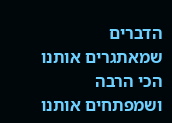הדברים שמאתגרים אותנו הכי הרבה ושמפתחים אותנו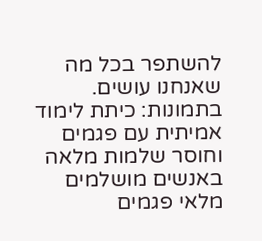להשתפר בכל מה שאנחנו עושים.
בתמונות: כיתת לימוד אמיתית עם פגמים וחוסר שלמות מלאה באנשים מושלמים מלאי פגמים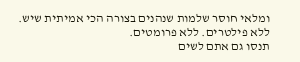ומלאי חוסר שלמות שנהנים בצורה הכי אמיתית שיש. ללא פילטרים. ללא פרומטים.
תנסו גם אתם לשים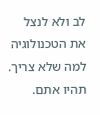לב ולא לנצל את הטכנולוגיה למה שלא צריך.
תהיו אתם.